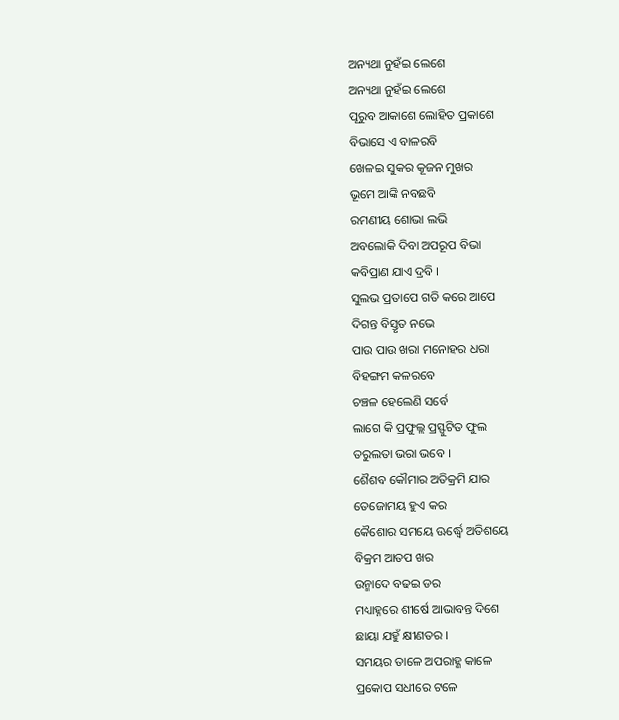ଅନ୍ୟଥା ନୁହଁଇ ଲେଶେ
ଅନ୍ୟଥା ନୁହଁଇ ଲେଶେ
ପୂରୁବ ଆକାଶେ ଲୋହିତ ପ୍ରକାଶେ
ବିଭାସେ ଏ ବାଳରବି
ଖେଳଇ ସୁକର କୂଜନ ମୁଖର
ଭୂମେ ଆଙ୍କି ନବଛବି
ରମଣୀୟ ଶୋଭା ଲଭି
ଅବଲୋକି ଦିବା ଅପରୂପ ବିଭା
କବିପ୍ରାଣ ଯାଏ ଦ୍ରବି ।
ସୁଲଭ ପ୍ରତାପେ ଗତି କରେ ଆପେ
ଦିଗନ୍ତ ବିସ୍ତୃତ ନଭେ
ପାଉ ପାଉ ଖରା ମନୋହର ଧରା
ବିହଙ୍ଗମ କଳରବେ
ଚଞ୍ଚଳ ହେଲେଣି ସର୍ବେ
ଲାଗେ କି ପ୍ରଫୁଲ୍ଲ ପ୍ରସ୍ଫୁଟିତ ଫୁଲ
ତରୁଲତା ଭରା ଭବେ ।
ଶୈଶବ କୌମାର ଅତିକ୍ରମି ଯାର
ତେଜୋମୟ ହୁଏ କର
କୈଶୋର ସମୟେ ଊର୍ଦ୍ଧ୍ବେ ଅତିଶୟେ
ବିକ୍ରମ ଆତପ ଖର
ଉନ୍ମାଦେ ବଢଇ ଡର
ମଧ୍ୟାହ୍ନରେ ଶୀର୍ଷେ ଆଭାବନ୍ତ ଦିଶେ
ଛାୟା ଯହୁଁ କ୍ଷୀଣତର ।
ସମୟର ତାଳେ ଅପରାହ୍ଣ କାଳେ
ପ୍ରକୋପ ସଧୀରେ ଟଳେ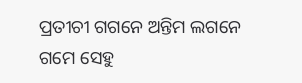ପ୍ରତୀଚୀ ଗଗନେ ଅନ୍ତିମ ଲଗନେ
ଗମେ ସେହୁ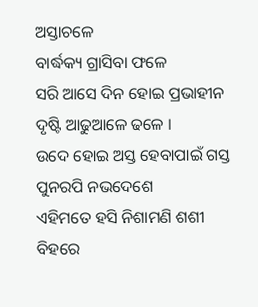ଅସ୍ତାଚଳେ
ବାର୍ଦ୍ଧକ୍ୟ ଗ୍ରାସିବା ଫଳେ
ସରି ଆସେ ଦିନ ହୋଇ ପ୍ରଭାହୀନ
ଦୃଷ୍ଟି ଆଢୁଆଳେ ଢଳେ ।
ଉଦେ ହୋଇ ଅସ୍ତ ହେବାପାଇଁ ଗସ୍ତ
ପୁନରପି ନଭଦେଶେ
ଏହିମତେ ହସି ନିଶାମଣି ଶଶୀ
ବିହରେ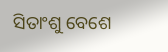ସିତାଂଶୁ ବେଶେ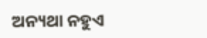ଅନ୍ୟଥା ନହୁଏ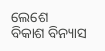ଲେଶେ
ବିକାଶ ବିନ୍ୟାସ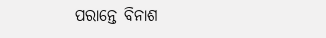ପରାନ୍ତେ ବିନାଶ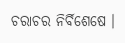ଚରାଚର ନିର୍ବିଶେଷେ ।